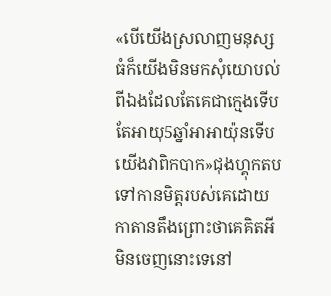«បើយើងស្រលាញមនុស្សធំក៏យើងមិនមកសុំយោបល់ពីឯងដែលតែគេជាក្មេងទើបតែអាយុ5ឆ្នាំអាអាយ៉ុនទើបយើងវាពិកបាក»ជុងហ្គុកតបទៅកានមិត្តរបស់គេដោយកាតានតឹងព្រោះថាគេគិតអីមិនចេញនោះទេនៅ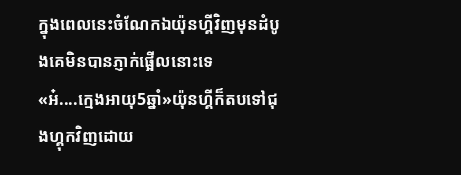ក្នុងពេលនេះចំណែកឯយ៉ុនហ្គីវិញមុនដំបូងគេមិនបានភ្ញាក់ផ្អើលនោះទេ
«អ៎....ក្មេងអាយុ5ឆ្នាំ»យ៉ុនហ្គីក៏តបទៅជុងហ្គុកវិញដោយ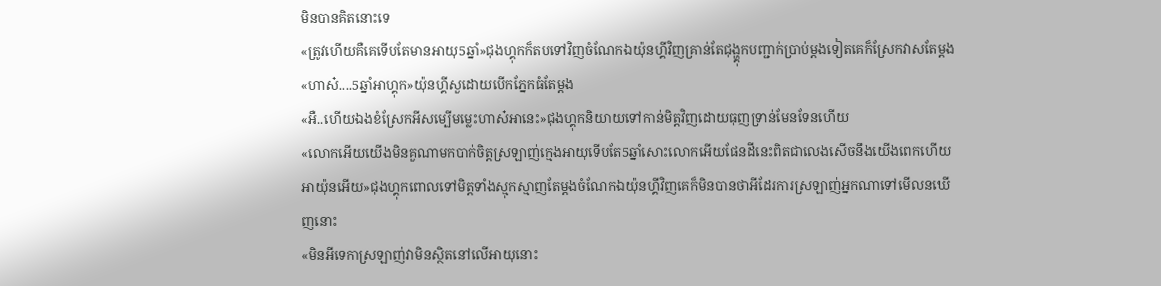មិនបានគិតនោះទេ
«ត្រូវហើយគឺគេទើបតែមានអាយុ5ឆ្នាំ»ជុងហ្គុកក៏តបទៅវិញចំណែកឯយ៉ុនហ្គីវិញគ្រាន់តែជុង្ហ្គុកបញ្ជាក់ប្រាប់ម្ដងទៀតគេក៏ស្រែកវាសតែម្ដង
«ហាស៎....5ឆ្នាំអាហ្គុក»យ៉ុនហ្គីសួដោយបើកភ្នែកធំតែម្ដង
«អឺ..ហើយឯងខំស្រែកអីសម្បើមម្លេះហាស៎អានេះ»ជុងហ្គុកនិយាយទៅកាន់មិត្តវិញដោយធុញទ្រាន់មែនទែនហើយ
«លោកអើយយើងមិនគួណាមកបាក់ចិត្តស្រឡាញ់ក្មេងអាយុទើបតែ5ឆ្នាំសោះលោកអើយផែនដីនេះពិតជាលេងសើចនឹងយើងពេកហើយអាយ៉ុនអើយ»ជុងហ្គុកពោលទៅមិត្តទាំងស្មុកស្មាញតែម្ដងចំណែកឯយ៉ុនហ្គីវិញគេក៏មិនបានថាអីដែរការស្រឡាញ់អ្នកណាទៅមើលនឃើញនោះ
«មិនអីទេកាស្រឡាញ់វាមិនស្ថិតនៅលើអាយុនោះ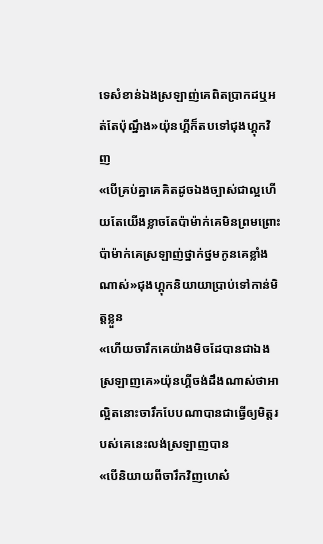ទេសំខាន់ឯងស្រឡាញ់គេពិតប្រាកដឬអត់តែប៉ុណ្នឹង»យ៉ុនហ្គីក៏តបទៅជុងហ្គុកវិញ
«បើគ្រប់គ្នាគេគិតដូចឯងច្បាស់ជាល្អហើយតែយើងខ្លាចតែប៉ាម៉ាក់គេមិនព្រមព្រោះប៉ាម៉ាក់គេស្រឡាញ់ថ្នាក់ថ្នមកូនគេខ្លាំងណាស់»ជុងហ្គុកនិយាយាប្រាប់ទៅកាន់មិត្តខ្លួន
«ហើយចារឹកគេយ៉ាងមិចដែបានជាឯងស្រឡាញគេ»យ៉ុនហ្គីចង់ដឹងណាស់ថាអាល្អិតនោះចារឹកបែបណាបានជាធ្វើឲ្យមិត្តរបស់គេនេះលង់ស្រឡាញបាន
«បើនិយាយពីចារឹកវិញហេស៎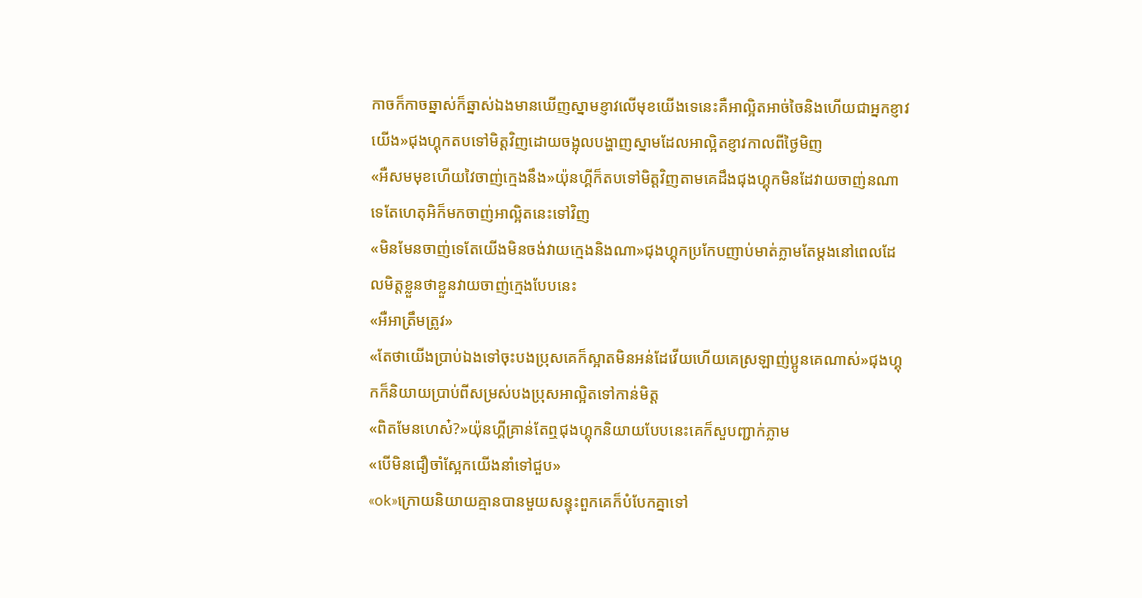កាចក៏កាចឆ្នាស់ក៏ឆ្នាស់ឯងមានឃើញស្នាមខ្ញាវលើមុខយើងទេនេះគឺអាល្អិតអាច់ចៃនិងហើយជាអ្នកខ្ញាវយើង»ជុងហ្គុកតបទៅមិត្តវិញដោយចង្អុលបង្ហាញស្នាមដែលអាល្អិតខ្ញាវកាលពីថ្ងៃមិញ
«អឺសមមុខហើយវៃចាញ់ក្មេងនឹង»យ៉ុនហ្គីក៏តបទៅមិត្តវិញតាមគេដឹងជុងហ្គុកមិនដែវាយចាញ់នណាទេតែហេតុអិក៏មកចាញ់អាល្អិតនេះទៅវិញ
«មិនមែនចាញ់ទេតែយើងមិនចង់វាយក្មេងនិងណា»ជុងហ្គុកប្រកែបញាប់មាត់ភ្លាមតែម្ដងនៅពេលដែលមិត្តខ្លួនថាខ្លួនវាយចាញ់ក្មេងបែបនេះ
«អឺអាត្រឹមត្រូវ»
«តែថាយើងប្រាប់ឯងទៅចុះបងប្រុសគេក៏ស្អាតមិនអន់ដែវើយហើយគេស្រឡាញ់ប្អូនគេណាស់»ជុងហ្គុកក៏និយាយប្រាប់ពីសម្រស់បងប្រុសអាល្អិតទៅកាន់មិត្ត
«ពិតមែនហេស៎?»យ៉ុនហ្គីគ្រាន់តែឮជុងហ្គុកនិយាយបែបនេះគេក៏សួបញ្ជាក់ភ្លាម
«បើមិនជឿចាំស្អែកយើងនាំទៅជួប»
«ok»ក្រោយនិយាយគ្មានបានមួយសន្ទុះពួកគេក៏បំបែកគ្នាទៅ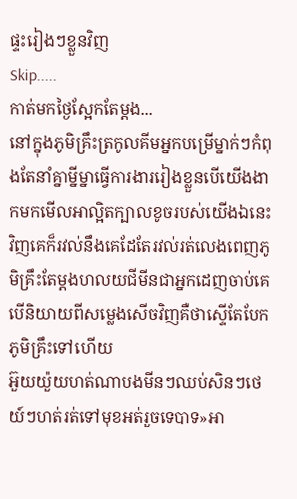ផ្ទះរៀងៗខ្លួនវិញ
Skip.....
កាត់មកថ្ងៃស្អែកតែម្ដង...
នៅក្នុងភូមិគ្រឹះត្រកូលគីមអ្នកបម្រើម្នាក់ៗកំពុងតែនាំគ្នាម្នីម្នាធ្វើការងាររៀងខ្លួនបើយើងងាកមកមើលអាល្អិតក្បាលខូចរបស់យើងឯនេះវិញគេក៏រវល់នឹងគេដែតែរវល់រត់លេងពេញភូមិគ្រឹះតែម្ដងហលយជីមីនជាអ្នកដេញចាប់គេបើនិយាយពីសម្លេងសើចវិញគឺថាស្ទើតែបែកភូមិគ្រឹះទៅហើយ
អ៊ួយយ៉ួយហត់ណាបងមីនៗឈប់សិនៗថេយ៍ៗហត់រត់ទៅមុខអត់រួចទេបាទ»អា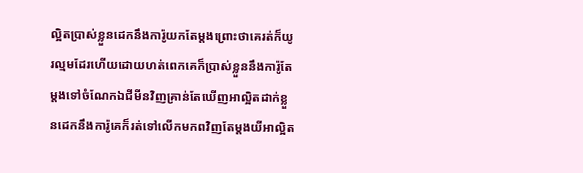ល្អិតប្រាស់ខ្លួនដេកនឹងការ៉ូយកតែម្ដងព្រោះថាគេរត់ក៏យូរល្មមដែរហើយដោយហត់ពេកគេក៏ប្រាស់ខ្លួននឹងការ៉ូតែម្ដងទៅចំណែកឯជីមីនវិញគ្រាន់តែឃើញអាល្អិតដាក់ខ្លួនដេកនឹងការ៉ូគេក៏រត់ទៅលើកមកពវិញតែម្ដងយីអាល្អិត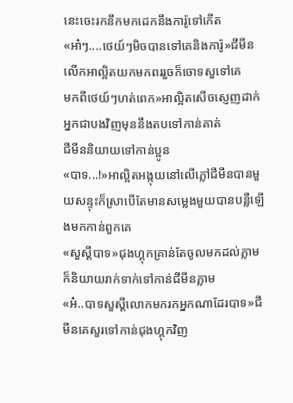នេះចេះរកនឹកមកដេកនឹងការ៉ូទៅកើត
«អា៎ៗ....ថេយ៍ៗមិចបានទៅគេនិងការ៉ូ»ជីមីនលើកអាល្អិតយកមកពររួចក៏ចោទសួទៅគេ
មកពីថេយ៍ៗហត់ពេក»អាល្អិតសើចស្ញេញដាក់អ្នកជាបងវិញមុននឹងតបទៅកាន់គាត់
ជីមីននិយាយទៅកាន់ប្អូន
«បាទ...!»អាល្អិតអង្កុយនៅលើភ្លៅជីមីនបានមួយសន្ទុះក៏ស្រាបើតែមានសម្លេងមួយបានបន្លឺឡើងមកកាន់ពួកគេ
«សួស្ដីបាទ»ជុងហ្គុកគ្រាន់តែចូលមកដល់ភ្លាមក៏និយាយរាក់ទាក់ទៅកាន់ជីមីនភ្លាម
«អ៎..បាទសួស្ដីលោកមករកអ្នកណាដែរបាទ»ជីមីនគេសួរទៅកាន់ជុងហ្គុកវិញ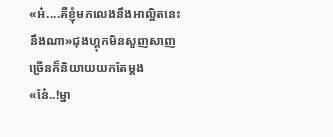«អ៎....គឺខ្ញុំមកលេងនឹងអាល្អិតនេះនឹងណា»ជុងហ្គុកមិនសួញសាញច្រើនក៏និយាយយកតែម្ដង
«នែ៎..!ម្នា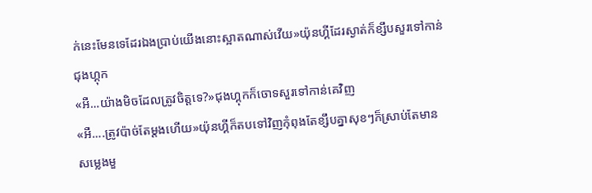ក់នេះមែនទេដែរឯងប្រាប់យើងនោះស្អាតណាស់វើយ»យ៉ុនហ្គីដែរស្ងាត់ក៏ខ្សឹបសួរទៅកាន់ជុងហ្គុក
«អឺ...យ៉ាងមិចដែលត្រូវចិត្តទេ?»ជុងហ្គុកក៏ចោទសួរទៅកាន់គេវិញ
«អឺ....ត្រូវប៉ាច់តែម្ដងហើយ»យ៉ុនហ្គីក៏តបទៅវិញកុំពុងតែខ្សឹបគ្នាសុខៗក៏ស្រាប់តែមានសម្លេងមួ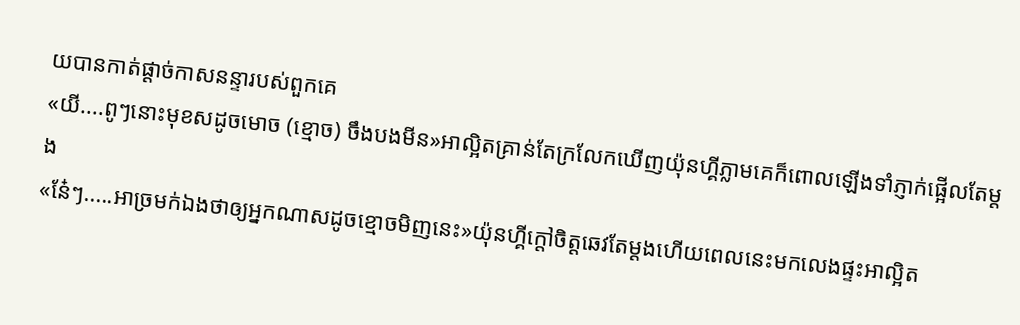យបានកាត់ផ្ដាច់កាសនន្ទារបស់ពួកគេ
«យី....ពូៗនោះមុខសដូចមោច (ខ្មោច) ចឹងបងមីន»អាល្អិតគ្រាន់តែក្រលែកឃើញយ៉ុនហ្គីភ្លាមគេក៏ពោលឡើងទាំភ្ញាក់ផ្អើលតែម្ដង
«ន៎ែៗ.....អាច្រមក់ឯងថាឲ្យអ្នកណាសដូចខ្មោចមិញនេះ»យ៉ុនហ្គីក្ដៅចិត្តឆេវតែម្ដងហើយពេលនេះមកលេងផ្ទះអាល្អិត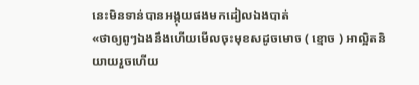នេះមិនទាន់បានអង្កុយផងមកដៀលឯងបាត់
«ថាឲ្យពូៗឯងនឹងហើយមើលចុះមុខសដូចមោច ( ខ្មោច ) អាល្អិតនិយាយរួចហើយ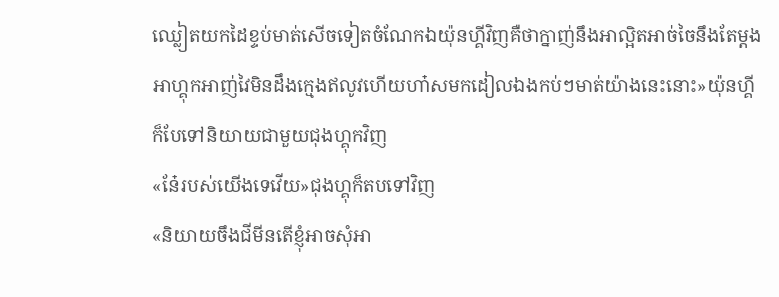ឈ្លៀតយកដៃខ្ទប់មាត់សើចទៀតចំណែកឯយ៉ុនហ្គីវិញគឺថាក្នាញ់នឹងអាល្អិតអាច់ចៃនឹងតែម្ដង
អាហ្គុកអាញ់វៃមិនដឹងក្មេងឥលូវហើយហា៎សមកដៀលឯងកប់ៗមាត់យ៉ាងនេះនោះ»យ៉ុនហ្គីក៏បែទៅនិយាយជាមួយជុងហ្គុកវិញ
«នែ៎របស់យើងទេវើយ»ជុងហ្គុក៏តបទៅវិញ
«និយាយចឹងជីមីនតើខ្ញុំអាចសុំអា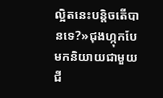ល្អិតនេះបន្តិចតើបានទេ?»ជុងហ្កុកបែមកនិយាយជាមួយជី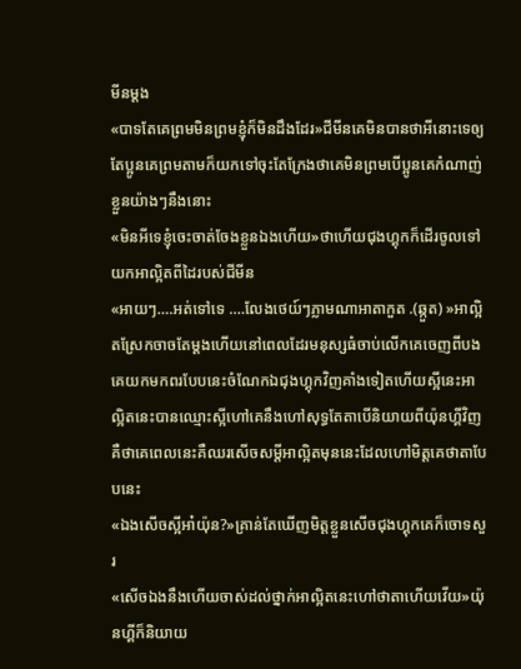មីនម្ដង
«បាទតែគេព្រមមិនព្រមខ្ញុំក៏មិនដឹងដែរ»ជីមីនគេមិនបានថាអីនោះទេឲ្យតែប្អូនគេព្រមតាមក៏យកទៅចុះតែក្រែងថាគេមិនព្រមបើប្អូនគេកំណាញ់ខ្លួនយ៉ាងៗនឹងនោះ
«មិនអីទេខ្ញុំចេះចាត់ចែងខ្លួនឯងហើយ»ថាហើយជុងហ្គុកក៏ដើរចូលទៅយកអាល្អិតពីដៃរបស់ជីមីន
«អាយៗ....អត់ទៅទេ ....លែងថេយ៍ៗភ្លាមណាអាតាកួត .(ឆ្កួត) »អាល្អិតស្រែកចាចតែម្ដងហើយនៅពេលដែរមនុស្សធំចាប់លើកគេចេញពីបងគេយកមកពរបែបនេះចំណែកឯជុងហ្គុកវិញគាំងទៀតហើយស្អីនេះអាល្អិតនេះបានឈ្មោះស្អីហៅគេនឹងហៅសុទ្ធតែតាបើនិយាយពីយ៉ុនហ្គីវិញគឺថាគេពេលនេះគឺឈរសើចសម្ដីអាល្អិតមុននេះដែលហៅមិត្តគេថាតាបែបនេះ
«ឯងសើចស្អីអា៎យ៉ុន?»គ្រាន់តែឃើញមិត្តខ្លួនសើចជុងហ្គុកគេក៏ចោទសួរ
«សើចឯងនឹងហើយចាស់ដល់ថ្នាក់អាល្អិតនេះហៅថាតាហើយវើយ»យ៉ុនហ្គីក៏និយាយ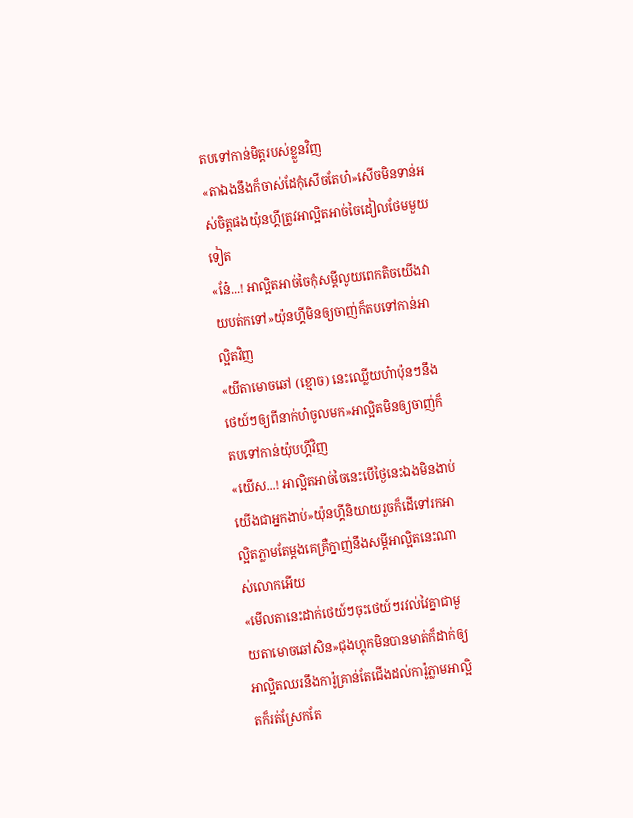តបទៅកាន់មិត្តរបស់ខ្លួនវិញ
«តាឯងនឹងក៏ចាស់ដែកុំសើចតែហ៎»សើចមិនទាន់អស់ចិត្តផងយ៉ុនហ្គីត្រូវអាល្អិតអាច់ចៃដៀលថែមមួយទៀត
«នែ៎...! អាល្អិតអាច់ចៃកុំសម្ដីលូយពេកតិចយើងវាយបត់កទៅ»យ៉ុនហ្គីមិនឲ្យចាញ់ក៏តបទៅកាន់អាល្អិតវិញ
«យីតាមោចឆៅ (ខ្មោច) នេះឈ្លើយហ៎ាប៉ុនៗនឹងថេយ៍ៗឲ្យពីនាក់ហ៎ចូលមក»អាល្អិតមិនឲ្យចាញ់ក៏តបទៅកាន់យ៉ុបហ្គីវិញ
«យើស...! អាល្អិតអាច់ចៃនេះបើថ្ងៃនេះឯងមិនងាប់យើងជាអ្នកងាប់»យ៉ុនហ្គីនិយាយរួចក៏ដើទៅរកអាល្អិតភ្លាមតែម្ដងគេគ្រឺក្នាញ់នឹងសម្ដីអាល្អិតនេះណាស់លោកអើយ
«មើលតានេះដាក់ថេយ៍ៗចុះថេយ៍ៗរវល់វៃគ្នាជាមួយតាមោចឆៅសិន»ជុងហ្គុកមិនបានមាត់ក៏ដាក់ឲ្យអាល្អិតឈរនឹងការ៉ូគ្រាន់តែជើងដល់ការ៉ូភ្លាមអាល្អិតក៏រត់ស្រែកតែ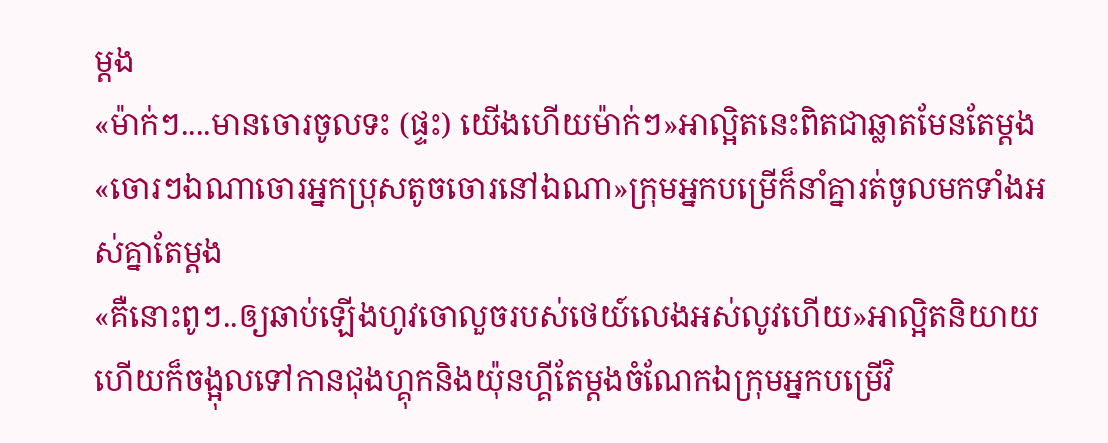ម្ដង
«ម៉ាក់ៗ....មានចោរចូលទះ (ផ្ទះ) យើងហើយម៉ាក់ៗ»អាល្អិតនេះពិតជាឆ្លាតមែនតែម្ដង
«ចោរៗឯណាចោរអ្នកប្រុសតូចចោរនៅឯណា»ក្រុមអ្នកបម្រើក៏នាំគ្នារត់ចូលមកទាំងអស់គ្នាតែម្ដង
«គឺនោះពូៗ..ឲ្យឆាប់ឡើងហូវចោលួចរបស់ថេយ៍លេងអស់លូវហើយ»អាល្អិតនិយាយហើយក៏ចង្អុលទៅកានជុងហ្គុកនិងយ៉ុនហ្គីតែម្ដងចំណែកឯក្រុមអ្នកបម្រើវិ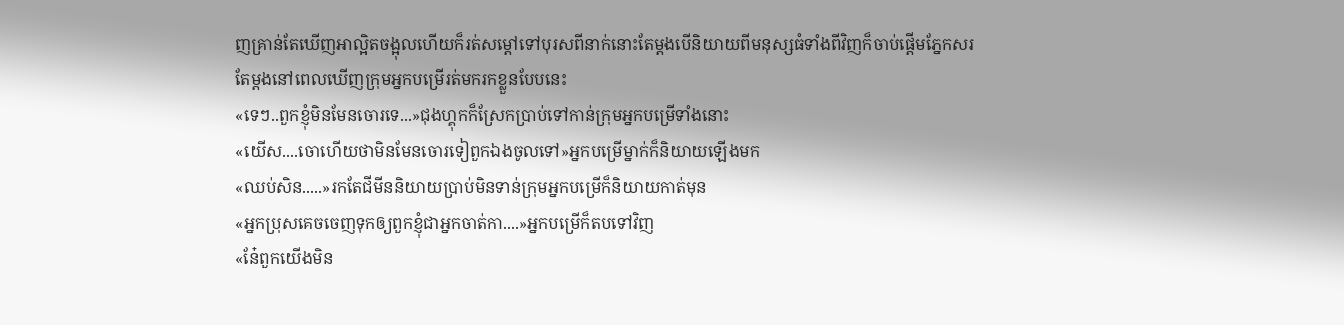ញគ្រាន់តែឃើញអាល្អិតចង្អុលហើយក៏រត់សម្ដៅទៅបុរសពីនាក់នោះតែម្ដងបើនិយាយពីមនុស្សធំទាំងពីវិញក៏ចាប់ផ្ដើមភ្នែកសរតែម្ដងនៅពេលឃើញក្រុមអ្នកបម្រើរត់មករកខ្លួនបែបនេះ
«ទេៗ..ពួកខ្ញុំមិនមែនចោរទេ...»ជុងហ្គុកក៏ស្រែកប្រាប់ទៅកាន់ក្រុមអ្នកបម្រើទាំងនោះ
«យើស....ចោហើយថាមិនមែនចោរទៀពួកឯងចូលទៅ»អ្នកបម្រើម្នាក់ក៏និយាយឡើងមក
«ឈប់សិន.....»រកតែជីមីននិយាយប្រាប់មិនទាន់ក្រុមអ្នកបម្រើក៏និយាយកាត់មុន
«អ្នកប្រុសគេចចេញទុកឲ្យពួកខ្ញុំជាអ្នកចាត់កា....»អ្នកបម្រើក៏តបទៅវិញ
«នែ៎ពួកយើងមិន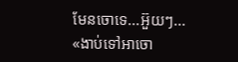មែនចោទេ...អ៊ួយៗ...
«ងាប់ទៅអាចោ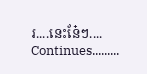រ....នេះនែ៎ៗ....
Continues.........